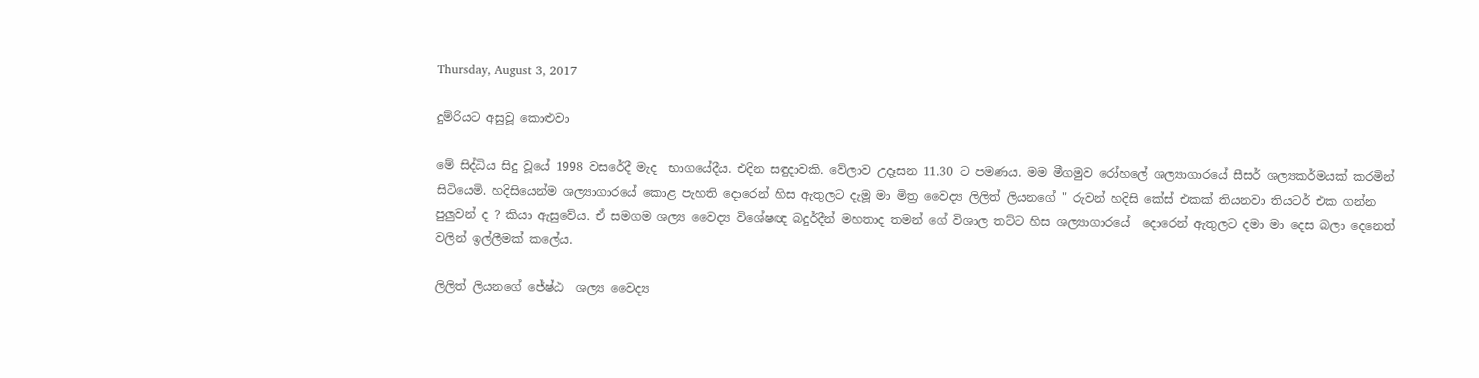Thursday, August 3, 2017

දුම්රියට අසුවූ කොළුවා

මේ සිද්ධිය සිදු වූයේ 1998 වසරේදී මැද  භාගයේදීය. එදින සඳුදාවකි. වේලාව උදෑසන 11.30 ට පමණය. මම මීගමුව රෝහලේ ශල්‍යාගාරයේ සීසර් ශල්‍යකර්මයක් කරමින් සිටියෙමි. හදිසියෙන්ම ශල්‍යාගාරයේ කොළ පැහති දොරෙන් හිස ඇතුලට දැමූ මා මිත්‍ර වෛද්‍ය ලිලිත් ලියනගේ " රුවන් හදිසි කේස් එකක් තියනවා තියටර් එක ගන්න පුලුවන් ද ? කියා ඇසුවේය. ඒ සමගම ශල්‍ය වෛද්‍ය විශේෂඥ බදුර්දීන් මහතාද තමන් ගේ විශාල තට්ට හිස ශල්‍යාගාරයේ  දොරෙන් ඇතුලට දමා මා දෙස බලා දෙනෙත් වලින් ඉල්ලීමක් කලේය.

ලිලිත් ලියනගේ ජේෂ්ඨ  ශල්‍ය වෛද්‍ය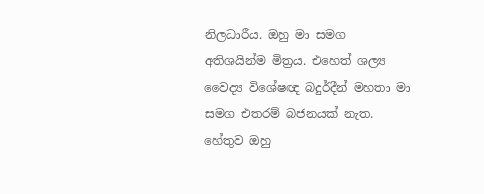නිලධාරීය. ඔහු මා සමග අතිශයින්ම මිත්‍රය. එහෙත් ශල්‍ය වෛද්‍ය විශේෂඥ බදුර්දීන් මහතා මා සමග එතරම් බජනයක් නැත. හේතුව ඔහු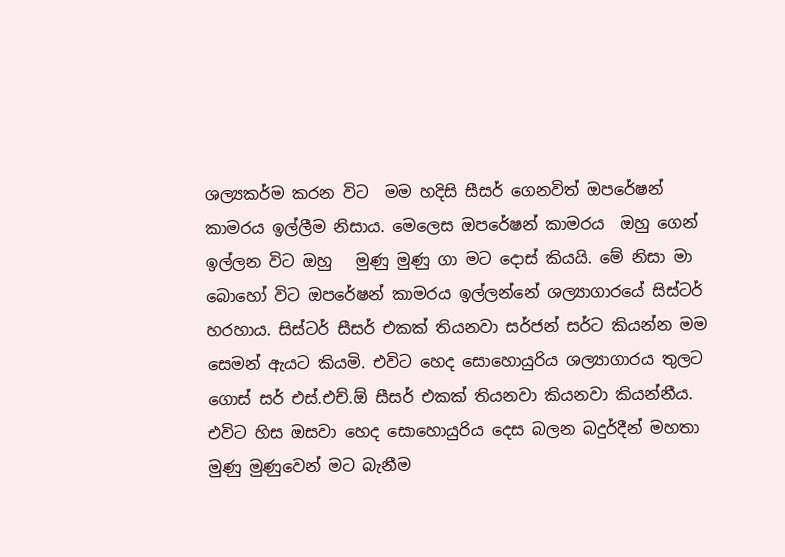ශල්‍යකර්ම කරන විට  මම හදිසි සීසර් ගෙනවිත් ඔපරේෂන් කාමරය ඉල්ලීම නිසාය. මෙලෙස ඔපරේෂන් කාමරය  ඔහු ගෙන් ඉල්ලන විට ඔහු   මුණු මුණු ගා මට දොස් කියයි. මේ නිසා මා බොහෝ විට ඔපරේෂන් කාමරය ඉල්ලන්නේ ශල්‍යාගාරයේ සිස්ටර් හරහාය. සිස්ටර් සීසර් එකක් තියනවා සර්ජන් සර්ට කියන්න මම සෙමන් ඇයට කියමි. එවිට හෙද සොහොයුරිය ශල්‍යාගාරය තුලට ගොස් සර් එස්.එච්.ඕ සීසර් එකක් තියනවා කියනවා කියන්නීය. එවිට හිස ඔසවා හෙද සොහොයුරිය දෙස බලන බදුර්දීන් මහතා මුණු මුණුවෙන් මට බැනීම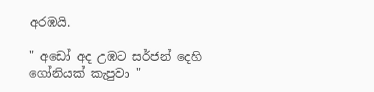අරඹයි.

" අඩෝ අද උඹට සර්ජන් දෙහි ගෝනියක් කැපුවා "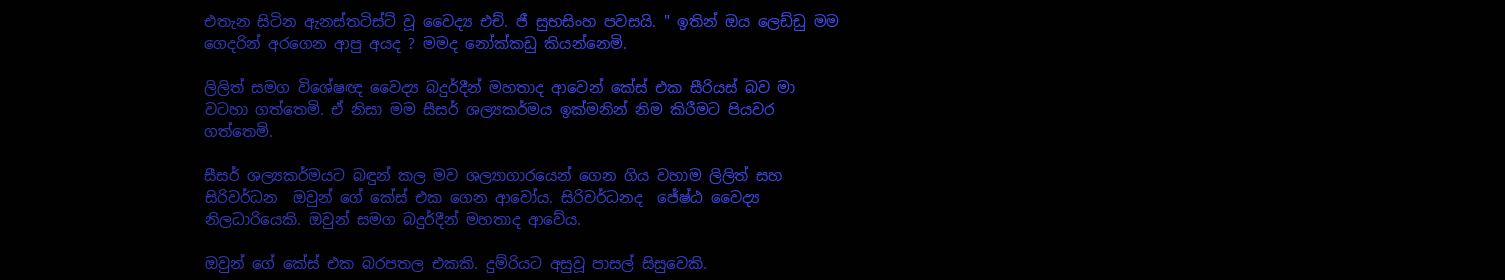එතැන සිටින ඇනස්තටිස්ට් වූ වෛද්‍ය එච්. ජී සුභසිංහ පවසයි. " ඉතින් ඔය ලෙඩ්ඩු මම ගෙදරින් අරගෙන ආපු අයද ? මමද නෝක්කඩු කියන්නෙමි.

ලිලිත් සමග විශේෂඥ වෛද්‍ය බදුර්දීන් මහතාද ආවෙන් කේස් එක සීරියස් බව මා වටහා ගත්තෙමි. ඒ නිසා මම සීසර් ශල්‍යකර්මය ඉක්මනින් නිම කිරීමට පියවර ගත්තෙමි.

සීසර් ශල්‍යකර්මයට බඳුන් කල මව ශල්‍යාගාරයෙන් ගෙන ගිය වහාම ලිලිත් සහ සිරිවර්ධන  ඔවුන් ගේ කේස් එක ගෙන ආවෝය. සිරිවර්ධනද  ජේෂ්ඨ වෛද්‍ය  නිලධාරියෙකි. ඔවුන් සමග බදුර්දීන් මහතාද ආවේය.

ඔවුන් ගේ කේස් එක බරපතල එකකි. දුම්රියට අසුවූ පාසල් සිසුවෙකි.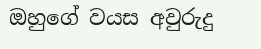ඔහුගේ වයස අවුරුදු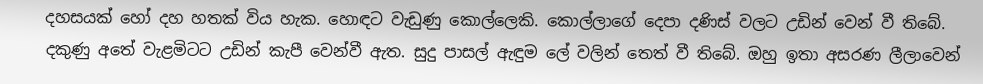දහසයක් හෝ දහ හතක් විය හැක. හොඳට වැඩුණු කොල්ලෙකි. කොල්ලාගේ දෙපා දණිස් වලට උඩින් වෙන් වී තිබේ. දකුණු අතේ වැළමිටට උඩින් කැපී වෙන්වී ඇත. සුදු පාසල් ඇඳුම ලේ වලින් තෙත් වී තිබේ. ඔහු ඉතා අසරණ ලීලාවෙන්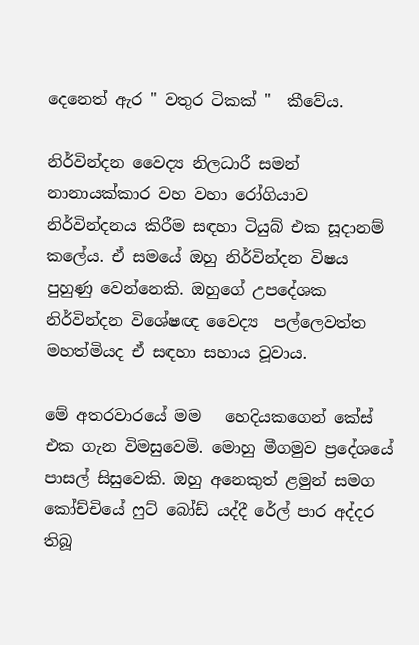දෙනෙත් ඇර " වතුර ටිකක් "  කීවේය.

නිර්වින්දන වෛද්‍ය නිලධාරී සමන් නානායක්කාර වහ වහා රෝගියාව නිර්වින්දනය කිරීම සඳහා ටියුබ් එක සූදානම් කලේය. ඒ සමයේ ඔහු නිර්වින්දන විෂය පුහුණු වෙන්නෙකි. ඔහුගේ උපදේශක නිර්වින්දන විශේෂඥ වෛද්‍ය  පල්ලෙවත්ත මහත්මියද ඒ සඳහා සහාය වූවාය.

මේ අතරවාරයේ මම   හෙදියකගෙන් කේස් එක ගැන විමසුවෙමි. මොහු මීගමුව ප්‍රදේශයේ පාසල් සිසුවෙකි. ඔහු අනෙකුත් ළමුන් සමග කෝච්චියේ ෆුට් බෝඩ් යද්දී රේල් පාර අද්දර තිබූ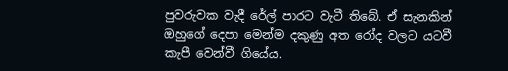පුවරුවක වැදී රේල් පාරට වැටී තිබේ. ඒ සැනකින් ඔහුගේ දෙපා මෙන්ම දකුණු අත රෝද වලට යටවී කැපී වෙන්වී ගියේය.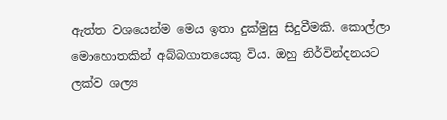ඇත්ත වශයෙන්ම මෙය ඉතා දුක්මුසු සිදුවීමකි. කොල්ලා මොහොතකින් අබ්බගාතයෙකු විය. ඔහු නිර්වින්දනයට ලක්ව ශල්‍ය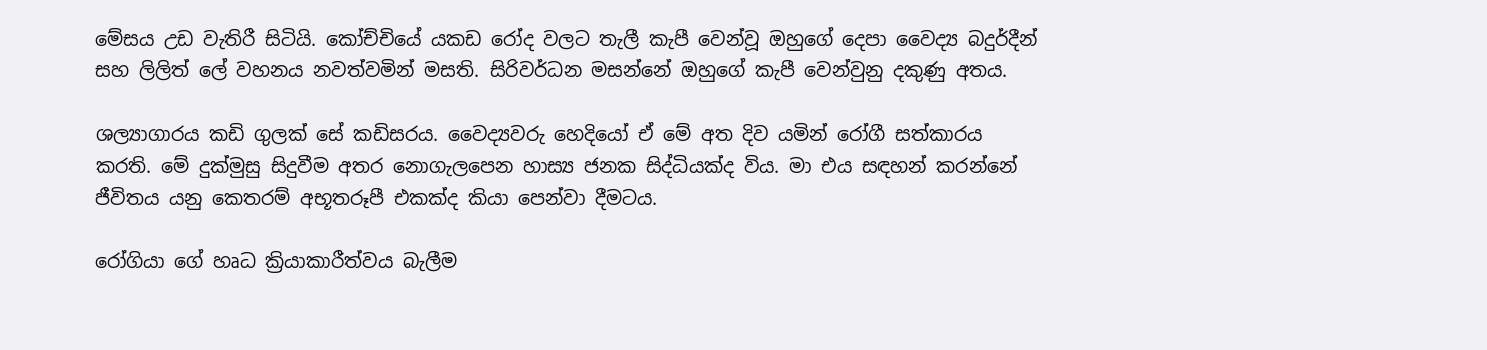මේසය උඩ වැතිරී සිටියි. කෝච්චියේ යකඩ රෝද වලට තැලී කැපී වෙන්වූ ඔහුගේ දෙපා වෛද්‍ය බදුර්දීන් සහ ලිලිත් ලේ වහනය නවත්වමින් මසති. සිරිවර්ධන මසන්නේ ඔහුගේ කැපී වෙන්වුනු දකුණු අතය.

ශල්‍යාගාරය කඩි ගුලක් සේ කඩිසරය. වෛද්‍යවරු හෙදියෝ ඒ මේ අත දිව යමින් රෝගී සත්කාරය කරති. මේ දුක්මුසු සිදුවීම අතර නොගැලපෙන හාස්‍ය ජනක සිද්ධියක්ද විය. මා එය සඳහන් කරන්නේ ජීවිතය යනු කෙතරම් අභූතරූපී එකක්ද කියා පෙන්වා දීමටය.

රෝගියා ගේ හෘධ ක්‍රියාකාරීත්වය බැලීම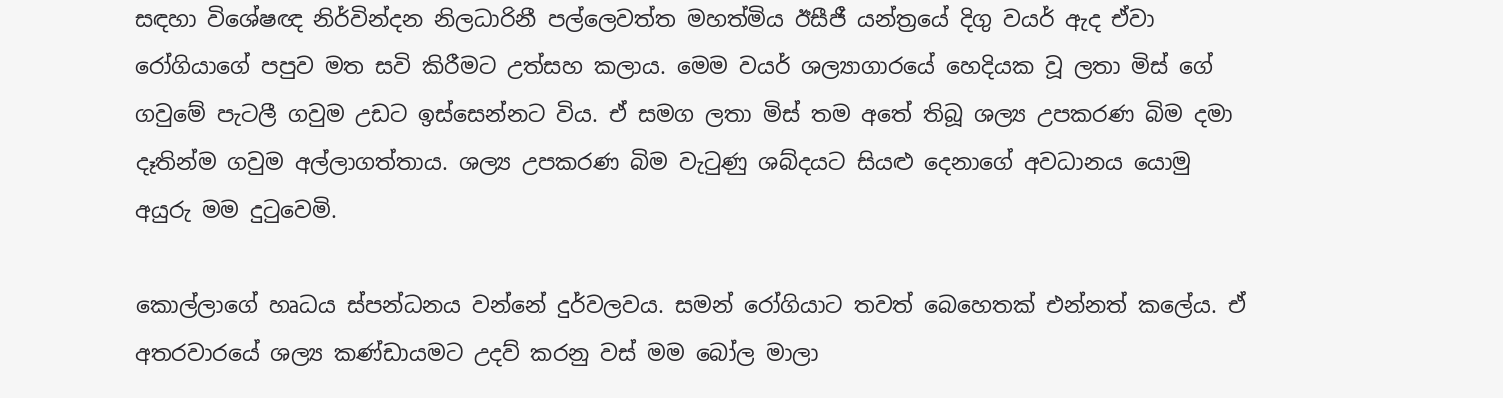සඳහා විශේෂඥ නිර්වින්දන නිලධාරිනී පල්ලෙවත්ත මහත්මිය ඊසීජී යන්ත්‍රයේ දිගු වයර් ඇද ඒවා රෝගියාගේ පපුව මත සවි කිරීමට උත්සහ කලාය. මෙම වයර් ශල්‍යාගාරයේ හෙදියක වූ ලතා මිස් ගේ ගවුමේ පැටලී ගවුම උඩට ඉස්සෙන්නට විය. ඒ සමග ලතා මිස් තම අතේ තිබූ ශල්‍ය උපකරණ බිම දමා දෑතින්ම ගවුම අල්ලාගත්තාය. ශල්‍ය උපකරණ බිම වැටුණු ශබ්දයට සියළු දෙනාගේ අවධානය යොමු අයුරු මම දුටුවෙමි.

කොල්ලාගේ හෘධය ස්පන්ධනය වන්නේ දුර්වලවය. සමන් රෝගියාට තවත් බෙහෙතක් එන්නත් කලේය. ඒ අතරවාරයේ ශල්‍ය කණ්ඩායමට උදව් කරනු වස් මම බෝල මාලා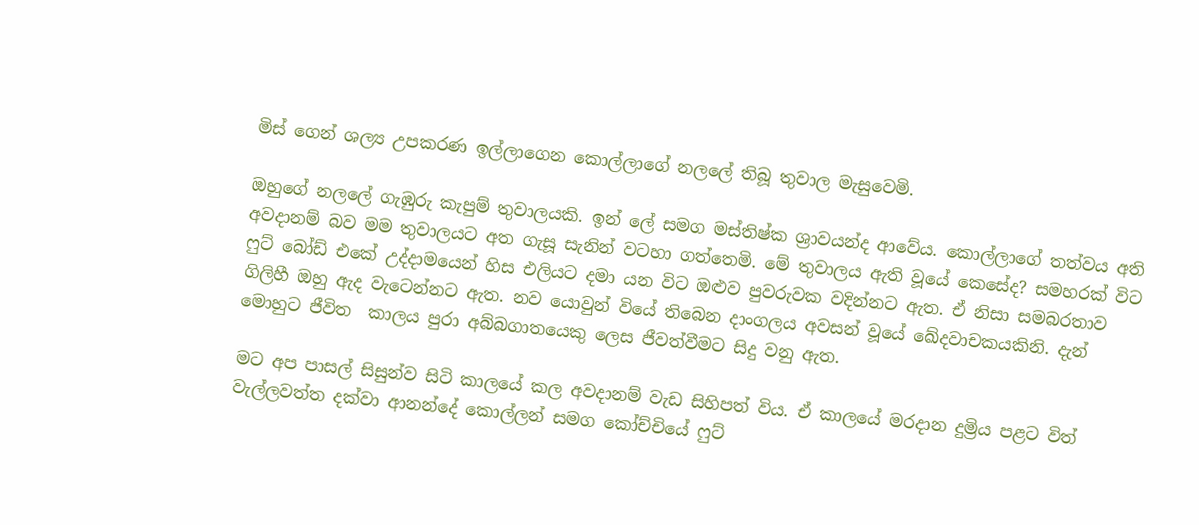මිස් ගෙන් ශල්‍ය උපකරණ ඉල්ලාගෙන කොල්ලාගේ නලලේ තිබූ තුවාල මැසුවෙමි.

ඔහුගේ නලලේ ගැඹුරු කැපුම් තුවාලයකි. ඉන් ලේ සමග මස්තිෂ්ක ශ්‍රාවයන්ද ආවේය. කොල්ලාගේ තත්වය අති අවදානම් බව මම තුවාලයට අත ගැසූ සැනින් වටහා ගත්තෙමි. මේ තුවාලය ඇති වූයේ කෙසේද? සමහරක් විට ෆුට් බෝඩ් එකේ උද්දාමයෙන් හිස එලියට දමා යන විට ඔළුව පුවරුවක වදින්නට ඇත. ඒ නිසා සමබරතාව ගිලිහී ඔහු ඇද වැටෙන්නට ඇත. නව යොවුන් වියේ තිබෙන දාංගලය අවසන් වූයේ ඛේදවාචකයකිනි. දැන් මොහුට ජීවිත  කාලය පුරා අබ්බගාතයෙකු ලෙස ජීවත්වීමට සිදු වනු ඇත.

මට අප පාසල් සිසුන්ව සිටි කාලයේ කල අවදානම් වැඩ සිහිපත් විය. ඒ කාලයේ මරදාන දුම්‍රිය පළට විත් වැල්ලවත්ත දක්වා ආනන්දේ කොල්ලන් සමග කෝච්චියේ ෆුට්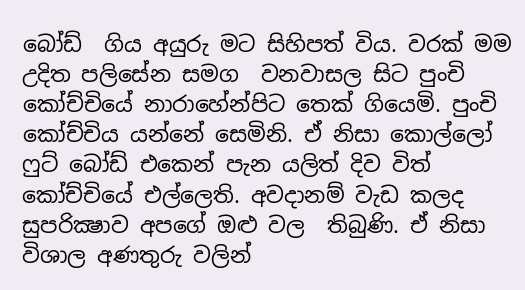බෝඩ්  ගිය අයුරු මට සිහිපත් විය. වරක් මම උදිත පලිසේන සමග  වනවාසල සිට පුංචි කෝච්චියේ නාරාහේන්පිට තෙක් ගියෙමි. පුංචි කෝච්චිය යන්නේ සෙමිනි. ඒ නිසා කොල්ලෝ ෆුට් බෝඩ් එකෙන් පැන යලිත් දිව විත් කෝච්චියේ එල්ලෙති. අවදානම් වැඩ කලද සුපරික්‍ෂාව අපගේ ඔළු වල  තිබුණි. ඒ නිසා විශාල අණතුරු වලින්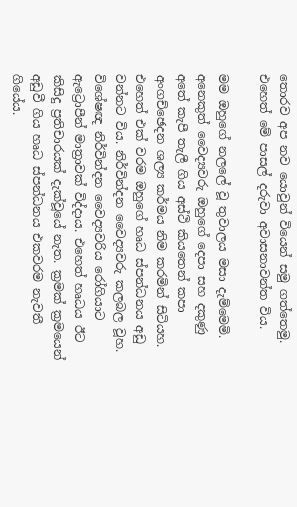තොරව අප නව යොවුන් වියෙන් සමු ගත්තෙමු.  එහෙත් මේ පාසල් දරුවා අවාසනාවන්ත විය.

මම ඔහුගේ නලලේ වූ තුවාලය මසා දැම්මෙමි. අනෙකුත් වෛද්‍යවරු ඔහුගේ දෙපා සහ දකුණු අතේ කැපී තැලී ගිය අස්ථි කියතෙන් කපා අංගච්ඡෙදන ශල්‍ය කර්මය නිම කරමින් සිටියහ. එහෙත් එක් වරම ඔහුගේ හෘධ ස්පන්ධනය අඩු වන්නට විය. නිර්වින්දන වෛද්‍යවරු කලබල වූහ. විශේෂඥ නිර්වින්දන වෛද්‍යවරිය රෝගියාට ඇට්‍රොපීන් මාත්‍රාවක් විද්දාය. එහෙත් හෘධය ඊට කිසිදු ප්‍රතිචාරයක් දැක්වූයේ නැත. ක්‍රමක් ක්‍රමයෙන් අඩුවී ගිය හෘධ ස්පන්ධනය එකවරම නැවතී ගියේය.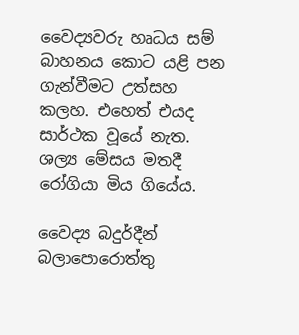වෛද්‍යවරු හෘධය සම් බාහනය කොට යළි පන ගැන්වීමට උත්සහ කලහ. එහෙත් එයද සාර්ථක වූයේ නැත. ශල්‍ය මේසය මතදී රෝගියා මිය ගියේය.

වෛද්‍ය බදුර්දීන් බලාපොරොත්තු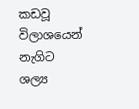කඩවූ විලාශයෙන් නැගිට ශල්‍ය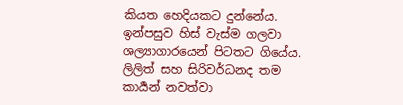කියත හෙදියකට දුන්නේය. ඉන්පසුව හිස් වැස්ම ගලවා ශල්‍යාගාරයෙන් පිටතට ගියේය. ලිලිත් සහ සිරිවර්ධනද තම කාර්‍යන් නවත්වා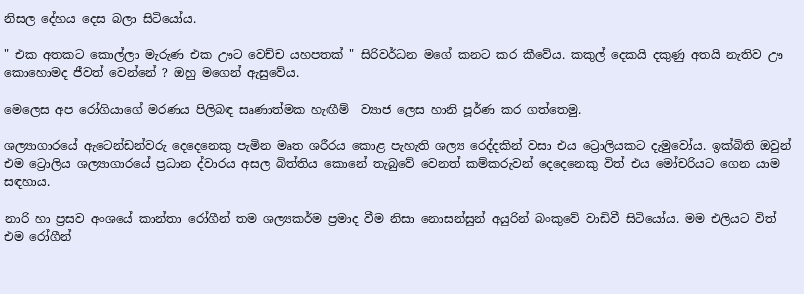නිසල දේහය දෙස බලා සිටියෝය.

" එක අතකට කොල්ලා මැරුණ එක ඌට වෙච්ච යහපතක් " සිරිවර්ධන මගේ කනට කර කීවේය. කකුල් දෙකයි දකුණු අතයි නැතිව ඌ කොහොමද ජීවත් වෙන්නේ ? ඔහු මගෙන් ඇසුවේය.

මෙලෙස අප රෝගියාගේ මරණය පිලිබඳ සෘණාත්මක හැඟීම්  ව්‍යාජ ලෙස හානි පූර්ණ කර ගත්තෙමු.

ශල්‍යාගාරයේ ඇටෙන්ඩන්වරු දෙදෙනෙකු පැමින මෘත ශරීරය කොළ පැහැති ශල්‍ය රෙද්දකින් වසා එය ට්‍රොලියකට දැමුවෝය. ඉක්බිති ඔවුන් එම ට්‍රොලිය ශල්‍යාගාරයේ ප්‍රධාන ද්වාරය අසල බිත්තිය කොනේ තැබුවේ වෙනත් කම්කරුවන් දෙදෙනෙකු විත් එය මෝචරියට ගෙන යාම සඳහාය.

නාරි හා ප්‍රසව අංශයේ කාන්තා රෝගීන් තම ශල්‍යකර්ම ප්‍රමාද වීම නිසා නොසන්සුන් අයුරින් බංකුවේ වාඩිවී සිටියෝය. මම එලියට විත් එම රෝගීන්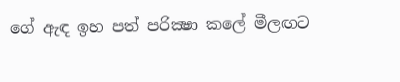ගේ ඇඳ ඉහ පත් පරික්‍ෂා කලේ මීලඟට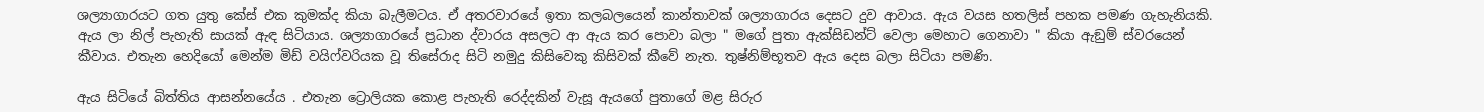ශල්‍යාගාරයට ගත යුතු කේස් එක කුමක්ද කියා බැලීමටය. ඒ අතරවාරයේ ඉතා කලබලයෙන් කාන්තාවක් ශල්‍යාගාරය දෙසට දුව ආවාය. ඇය වයස හතලිස් පහක පමණ ගැහැනියකි. ඇය ලා නිල් පැහැති සායක් ඇඳ සිටියාය. ශල්‍යාගාරයේ ප්‍රධාන ද්වාරය අසලට ආ ඇය කර පොවා බලා " මගේ පුතා ඇක්සිඩන්ට් වෙලා මෙහාට ගෙනාවා " කියා ඇඞුම් ස්වරයෙන් කීවාය. එතැන හෙදියෝ මෙන්ම මිඩ් වයිෆ්වරියක වූ තිසේරාද සිටි නමුදු කිසිවෙකු කිසිවක් කීවේ නැත. තුෂ්නිම්භූතව ඇය දෙස බලා සිටියා පමණි.

ඇය සිටියේ බිත්තිය ආසන්නයේය . එතැන ට්‍රොලියක කොළ පැහැති රෙද්දකින් වැසූ ඇයගේ පුතාගේ මළ සිරුර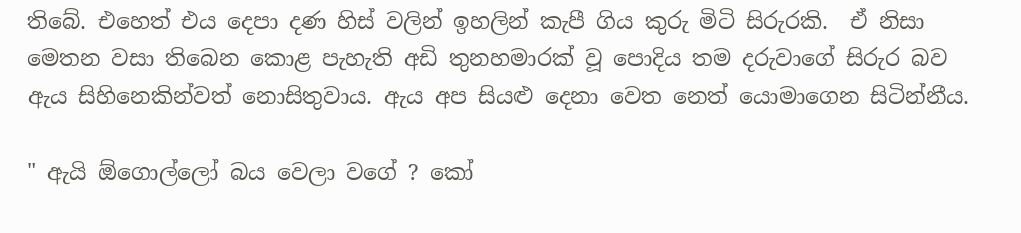තිබේ. එහෙත් එය දෙපා දණ හිස් වලින් ඉහලින් කැපී ගිය කුරු මිටි සිරුරකි.  ඒ නිසා මෙතන වසා තිබෙන කොළ පැහැති අඩි තුනහමාරක් වූ පොදිය තම දරුවාගේ සිරුර බව ඇය සිහිනෙකින්වත් නොසිතුවාය. ඇය අප සියළු දෙනා වෙත නෙත් යොමාගෙන සිටින්නීය.

" ඇයි ඕගොල්ලෝ බය වෙලා වගේ ? කෝ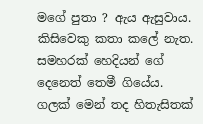මගේ පුතා ? ඇය ඇසුවාය. කිසිවෙකු කතා කලේ නැත. සමහරක් හෙදියන් ගේ දෙනෙත් තෙමී ගියේය. ගලක් මෙන් තද හිතැසිතක්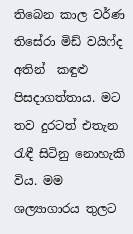තිබෙන කාල වර්ණ තිසේරා මිඩ් වයිෆ්ද අතින්  කඳුළු පිසදාගත්තාය. මට තව දුරටත් එතැන රැඳී සිටිනු නොහැකි විය. මම ශල්‍යාගාරය තුලට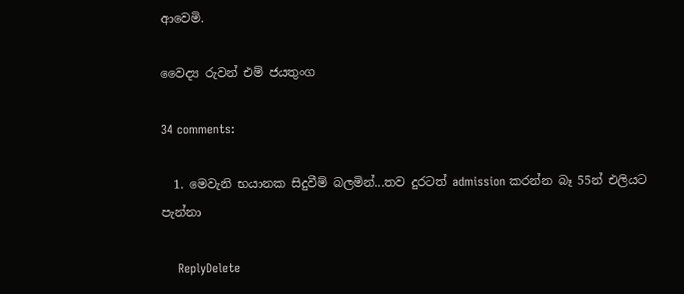ආවෙමි.

වෛද්‍ය රුවන් එම් ජයතුංග

34 comments:

  1. මෙවැනි භයානක සිදුවීම් බලමින්...තව දුරටත් admission කරන්න බෑ 55න් එලියට පැන්නා

    ReplyDelete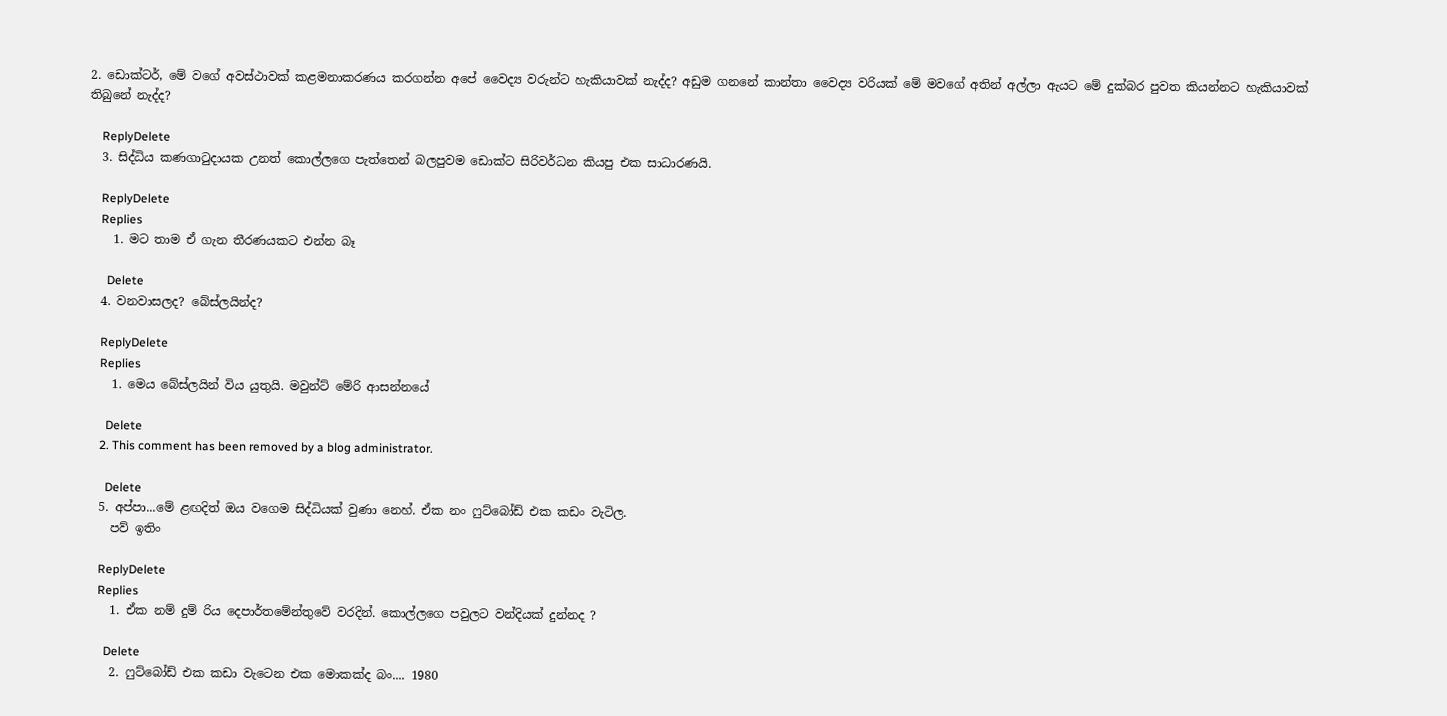2. ඩොක්ටර්, මේ වගේ අවස්ථාවක් කළමනාකරණය කරගන්න අපේ වෛද්‍ය වරුන්ට හැකියාවක් නැද්ද? අඩුම ගනනේ කාන්තා වෛද්‍ය වරියක් මේ මවගේ අතින් අල්ලා ඇයට මේ දුක්බර පුවත කියන්නට හැකියාවක් තිබුනේ නැද්ද?

    ReplyDelete
  3. සිද්ධිය කණගාටුදායක උනත් කොල්ලගෙ පැත්තෙන් බලපුවම ඩොක්ට සිරිවර්ධන කියපු එක සාධාරණයි.

    ReplyDelete
    Replies
    1. මට තාම ඒ ගැන තීරණයකට එන්න බෑ

      Delete
  4. වනවාසලද? බේස්ලයින්ද?

    ReplyDelete
    Replies
    1. මෙය බේස්ලයින් විය යුතුයි. මවුන්ට් මේරි ආසන්නයේ

      Delete
    2. This comment has been removed by a blog administrator.

      Delete
  5. අප්පා...මේ ළඟදිත් ඔය වගෙම සිද්ධියක් වුණා නෙහ්. ඒක නං ෆුට්බෝඩ් එක කඩං වැටිල.
    පව් ඉතිං

    ReplyDelete
    Replies
    1. ඒක නම් දුම්‍ රිය දෙපාර්තමේන්තුවේ වරදින්. කොල්ලගෙ පවුලට වන්දියක් දුන්නද ?

      Delete
    2. ෆුට්බෝඩ් එක කඩා වැටෙන එක මොකක්ද බං.... 1980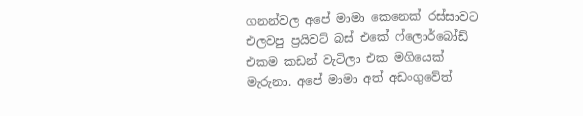ගනන්වල අපේ මාමා කෙනෙක් රස්සාවට එලවපු ප්‍රයිවට් බස් එකේ ෆ්ලොර්බෝඩ් එකම කඩන් වැටිලා එක මගියෙක් මැරුනා. අපේ මාමා අත් අඩංගුවේත්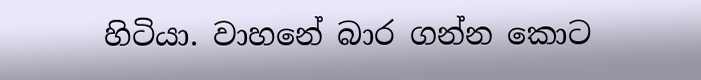හිටියා. වාහනේ බාර ගන්න කොට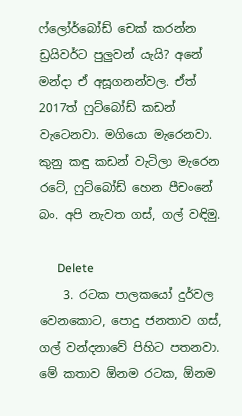ෆ්ලෝර්බෝඩ් චෙක් කරන්න ඩ්‍රයිවර්ට පුලුවන් යැයි? අනේ මන්දා ඒ අසූගනන්වල. ඒත් 2017ත් ෆුට්බෝඩ් කඩන් වැටෙනවා. මගියො මැරෙනවා. කුනු කඳු කඩන් වැටිලා මැරෙන රටේ, ෆුට්බෝඩ් හෙන පීචංනේ බං. අපි නැවත ගස්, ගල් වඳිමු.

      Delete
    3. රටක පාලකයෝ දුර්වල වෙනකොට, පොදු ජනතාව ගස්, ගල් වන්දනාවේ පිහිට පතනවා. මේ කතාව ඕනම රටක, ඕනම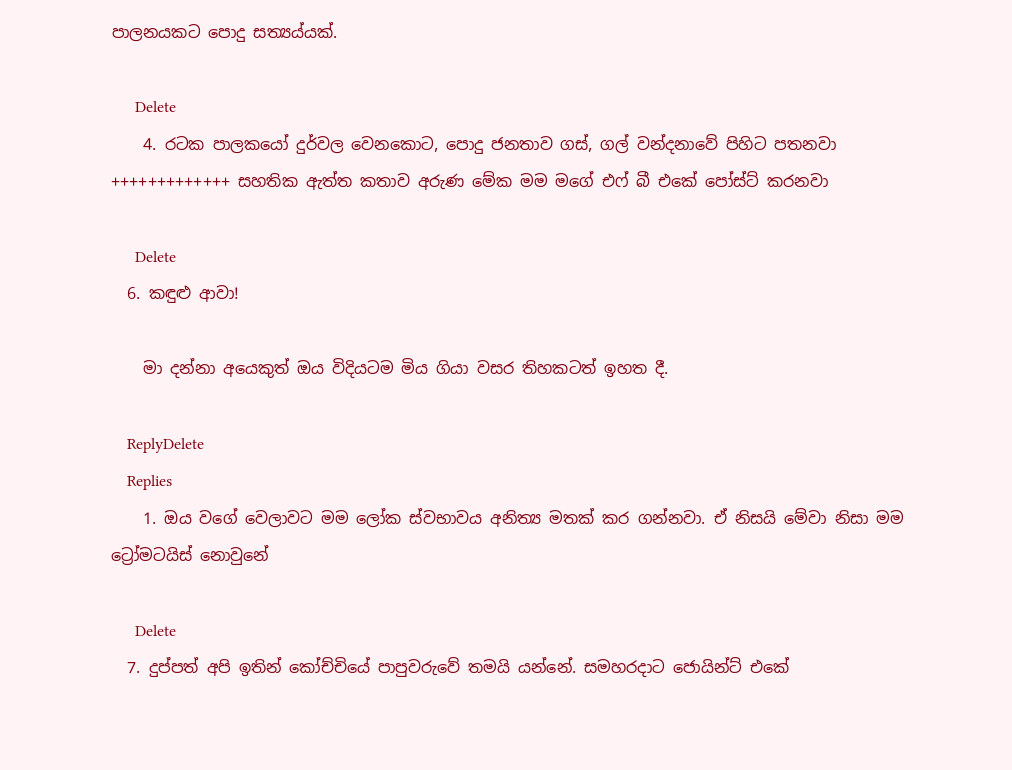පාලනයකට පොදු සත්‍යය්යක්.

      Delete
    4. රටක පාලකයෝ දුර්වල වෙනකොට, පොදු ජනතාව ගස්, ගල් වන්දනාවේ පිහිට පතනවා +++++++++++++ සහතික ඇත්ත කතාව අරුණ මේක මම මගේ එෆ් බී එකේ පෝස්ට් කරනවා

      Delete
  6. කඳුළු ආවා!

    මා දන්නා අයෙකුත් ඔය විදියටම මිය ගියා වසර තිහකටත් ඉහත දී.

    ReplyDelete
    Replies
    1. ඔය වගේ වෙලාවට මම ලෝක ස්වභාවය අනිත්‍ය මතක් කර ගන්නවා. ඒ නිසයි මේවා නිසා මම ට්‍රෝමටයිස් නොවුනේ

      Delete
  7. දුප්පත් අපි ඉතින් කෝච්චියේ පාපුවරුවේ තමයි යන්නේ. සමහරදාට ජොයින්ට් එකේ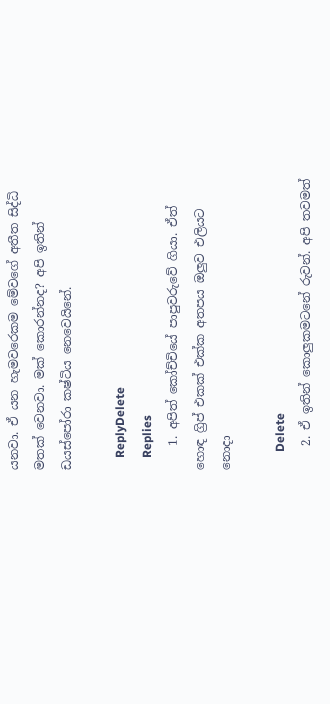යනවා. ඒ යන හැමවරෙකම මේවගේ අතීත සිද්ධි මතක් වෙනවා. මක් කොරන්නද? අපි ඉතින් ඩයස්පෝරා කෂ්ටිය නෙවෙයිනේ.

    ReplyDelete
    Replies
    1. අපිත් කෝච්චියේ පාපුවරුවේ ගියා. ඒත් හොඳ ග්‍රිප් එකක් එක්ක අතපය ඔලුව එලියට නොදා

      Delete
    2. ඒ ඉතින් කොලුකමටනේ රුවන්. අපි තවමත්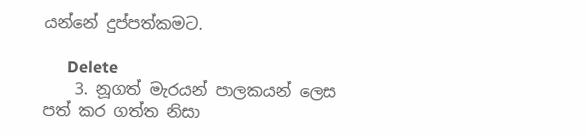යන්නේ දුප්පත්කමට.

      Delete
    3. නූගත් මැරයන් පාලකයන් ලෙස පත් කර ගත්ත නිසා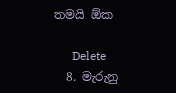තමයි ඕක

      Delete
  8. මැරුනු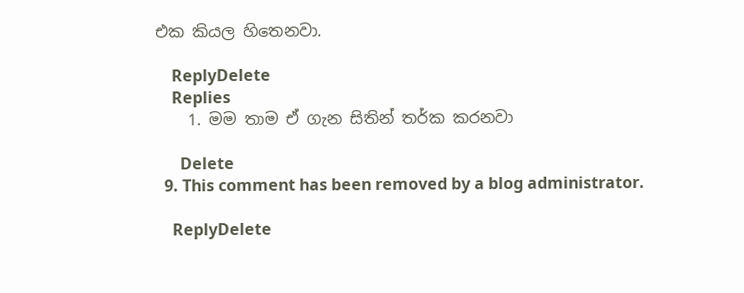එක කියල හිතෙනවා.

    ReplyDelete
    Replies
    1. මම තාම ඒ ගැන සිතින් තර්ක කරනවා

      Delete
  9. This comment has been removed by a blog administrator.

    ReplyDelete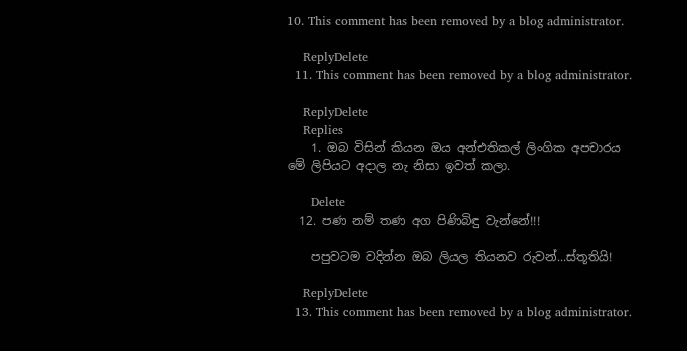10. This comment has been removed by a blog administrator.

    ReplyDelete
  11. This comment has been removed by a blog administrator.

    ReplyDelete
    Replies
    1. ඔබ විසින් කියන ඔය අන්එතිකල් ලිංගික අපචාරය මේ ලිපියට අදාල නැ නිසා ඉවත් කලා.

      Delete
  12. පණ නම් තණ අග පිණිබිඳු වැන්නේ!!!

    පපුවටම වදින්න ඔබ ලියල තියනව රුවන්...ස්තූතියි!

    ReplyDelete
  13. This comment has been removed by a blog administrator.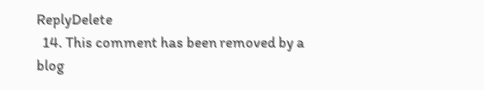ReplyDelete
  14. This comment has been removed by a blog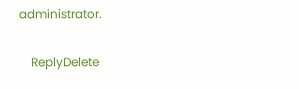administrator.

    ReplyDelete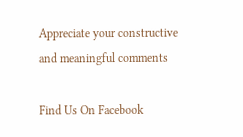Appreciate your constructive and meaningful comments

Find Us On Facebook